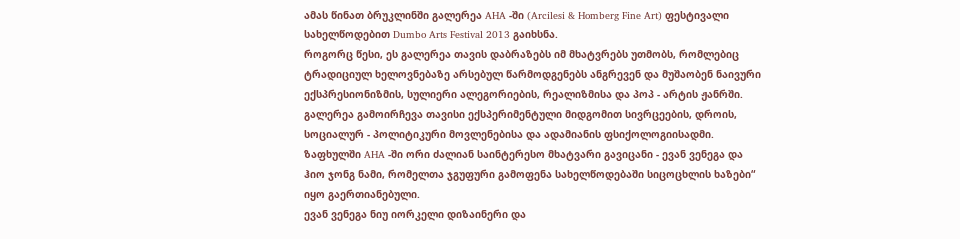ამას წინათ ბრუკლინში გალერეა AHA -ში (Arcilesi & Homberg Fine Art) ფესტივალი სახელწოდებით Dumbo Arts Festival 2013 გაიხსნა.
როგორც წესი, ეს გალერეა თავის დაბრაზებს იმ მხატვრებს უთმობს, რომლებიც ტრადიციულ ხელოვნებაზე არსებულ წარმოდგენებს ანგრევენ და მუშაობენ ნაივური ექსპრესიონიზმის, სულიერი ალეგორიების, რეალიზმისა და პოპ - არტის ჟანრში.
გალერეა გამოირჩევა თავისი ექსპერიმენტული მიდგომით სივრცეების, დროის, სოციალურ - პოლიტიკური მოვლენებისა და ადამიანის ფსიქოლოგიისადმი.
ზაფხულში AHA -ში ორი ძალიან საინტერესო მხატვარი გავიცანი - ევან ვენეგა და ჰიო ჯონგ ნამი, რომელთა ჯგუფური გამოფენა სახელწოდებაში სიცოცხლის ხაზები“ იყო გაერთიანებული.
ევან ვენეგა ნიუ იორკელი დიზაინერი და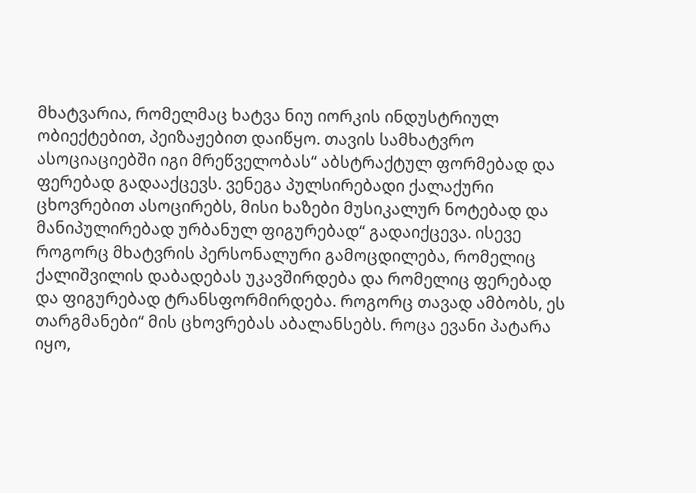მხატვარია, რომელმაც ხატვა ნიუ იორკის ინდუსტრიულ ობიექტებით, პეიზაჟებით დაიწყო. თავის სამხატვრო ასოციაციებში იგი მრეწველობას“ აბსტრაქტულ ფორმებად და ფერებად გადააქცევს. ვენეგა პულსირებადი ქალაქური ცხოვრებით ასოცირებს, მისი ხაზები მუსიკალურ ნოტებად და მანიპულირებად ურბანულ ფიგურებად“ გადაიქცევა. ისევე როგორც მხატვრის პერსონალური გამოცდილება, რომელიც ქალიშვილის დაბადებას უკავშირდება და რომელიც ფერებად და ფიგურებად ტრანსფორმირდება. როგორც თავად ამბობს, ეს თარგმანები“ მის ცხოვრებას აბალანსებს. როცა ევანი პატარა იყო,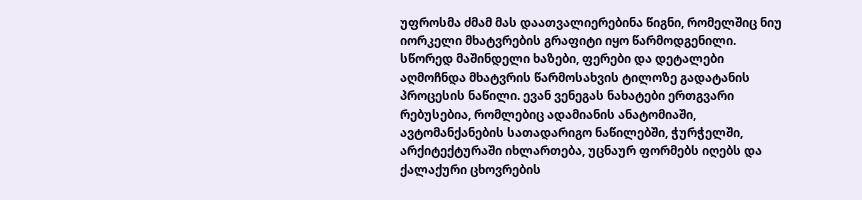უფროსმა ძმამ მას დაათვალიერებინა წიგნი, რომელშიც ნიუ იორკელი მხატვრების გრაფიტი იყო წარმოდგენილი. სწორედ მაშინდელი ხაზები, ფერები და დეტალები აღმოჩნდა მხატვრის წარმოსახვის ტილოზე გადატანის პროცესის ნაწილი. ევან ვენეგას ნახატები ერთგვარი რებუსებია, რომლებიც ადამიანის ანატომიაში, ავტომანქანების სათადარიგო ნაწილებში, ჭურჭელში, არქიტექტურაში იხლართება, უცნაურ ფორმებს იღებს და ქალაქური ცხოვრების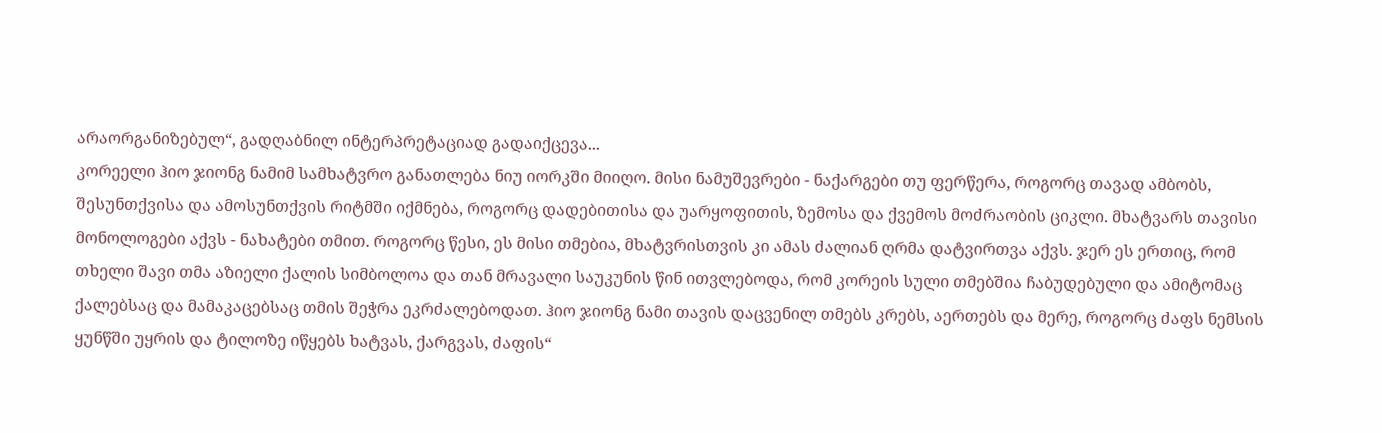არაორგანიზებულ“, გადღაბნილ ინტერპრეტაციად გადაიქცევა...
კორეელი ჰიო ჯიონგ ნამიმ სამხატვრო განათლება ნიუ იორკში მიიღო. მისი ნამუშევრები - ნაქარგები თუ ფერწერა, როგორც თავად ამბობს, შესუნთქვისა და ამოსუნთქვის რიტმში იქმნება, როგორც დადებითისა და უარყოფითის, ზემოსა და ქვემოს მოძრაობის ციკლი. მხატვარს თავისი მონოლოგები აქვს - ნახატები თმით. როგორც წესი, ეს მისი თმებია, მხატვრისთვის კი ამას ძალიან ღრმა დატვირთვა აქვს. ჯერ ეს ერთიც, რომ თხელი შავი თმა აზიელი ქალის სიმბოლოა და თან მრავალი საუკუნის წინ ითვლებოდა, რომ კორეის სული თმებშია ჩაბუდებული და ამიტომაც ქალებსაც და მამაკაცებსაც თმის შეჭრა ეკრძალებოდათ. ჰიო ჯიონგ ნამი თავის დაცვენილ თმებს კრებს, აერთებს და მერე, როგორც ძაფს ნემსის ყუნწში უყრის და ტილოზე იწყებს ხატვას, ქარგვას, ძაფის“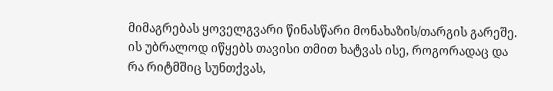მიმაგრებას ყოველგვარი წინასწარი მონახაზის/თარგის გარეშე. ის უბრალოდ იწყებს თავისი თმით ხატვას ისე, როგორადაც და რა რიტმშიც სუნთქვას,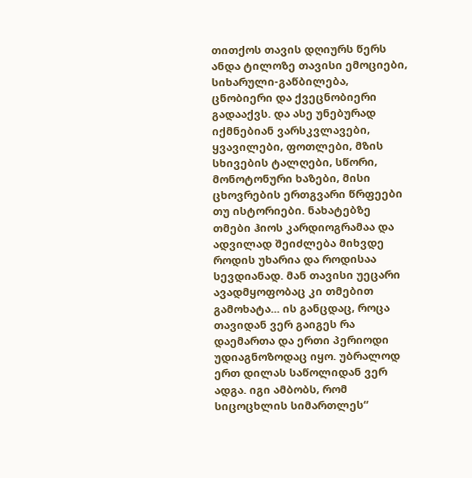თითქოს თავის დღიურს წერს ანდა ტილოზე თავისი ემოციები, სიხარული-გაწბილება, ცნობიერი და ქვეცნობიერი გადააქვს. და ასე უნებურად იქმნებიან ვარსკვლავები, ყვავილები, ფოთლები, მზის სხივების ტალღები, სწორი, მონოტონური ხაზები, მისი ცხოვრების ერთგვარი წრფეები თუ ისტორიები. ნახატებზე თმები ჰიოს კარდიოგრამაა და ადვილად შეიძლება მიხვდე როდის უხარია და როდისაა სევდიანად. მან თავისი უეცარი ავადმყოფობაც კი თმებით გამოხატა... ის განცდაც, როცა თავიდან ვერ გაიგეს რა დაემართა და ერთი პერიოდი უდიაგნოზოდაც იყო. უბრალოდ ერთ დილას საწოლიდან ვერ ადგა. იგი ამბობს, რომ სიცოცხლის სიმართლეს“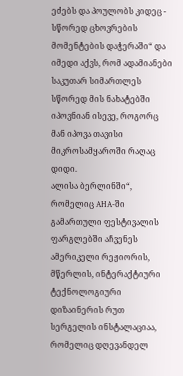ეძებს და პოულობს კიდეც - სწორედ ცხოვრების მომენტების დაჭერაში“ და იმედი აქვს, რომ ადამიანები საკუთარ სიმართლეს სწორედ მის ნახატებში იპოვნიან ისევე, როგორც მან იპოვა თავისი მიკროსამყაროში რაღაც დიდი.
ალისა ბერლინში“, რომელიც AHA-ში გამართული ფესტივალის ფარგლებში აჩვენეს ამერიკელი რეჟიორის, მწერლის, ინტერაქტიური ტექნოლოგიური დიზაინერის რუთ სერგელის ინსტალაციაა, რომელიც დღევანდელ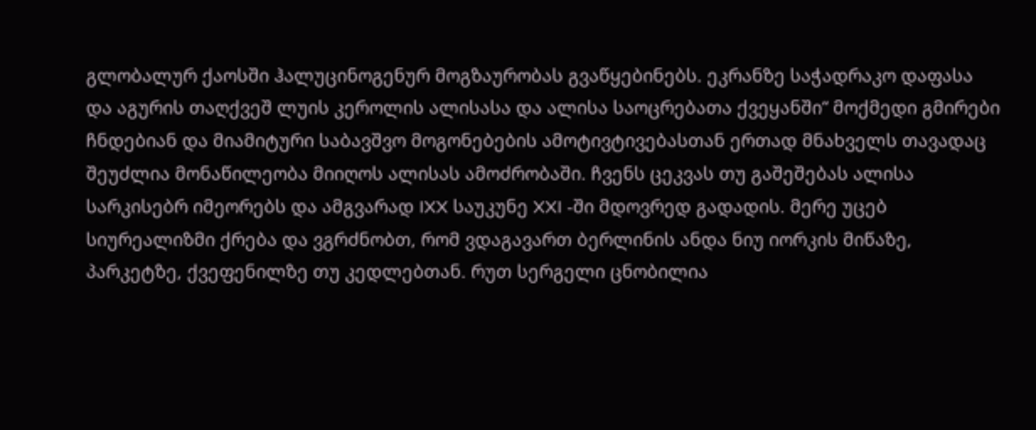გლობალურ ქაოსში ჰალუცინოგენურ მოგზაურობას გვაწყებინებს. ეკრანზე საჭადრაკო დაფასა და აგურის თაღქვეშ ლუის კეროლის ალისასა და ალისა საოცრებათა ქვეყანში“ მოქმედი გმირები ჩნდებიან და მიამიტური საბავშვო მოგონებების ამოტივტივებასთან ერთად მნახველს თავადაც შეუძლია მონაწილეობა მიიღოს ალისას ამოძრობაში. ჩვენს ცეკვას თუ გაშეშებას ალისა სარკისებრ იმეორებს და ამგვარად IXX საუკუნე XXI -ში მდოვრედ გადადის. მერე უცებ სიურეალიზმი ქრება და ვგრძნობთ, რომ ვდაგავართ ბერლინის ანდა ნიუ იორკის მიწაზე, პარკეტზე, ქვეფენილზე თუ კედლებთან. რუთ სერგელი ცნობილია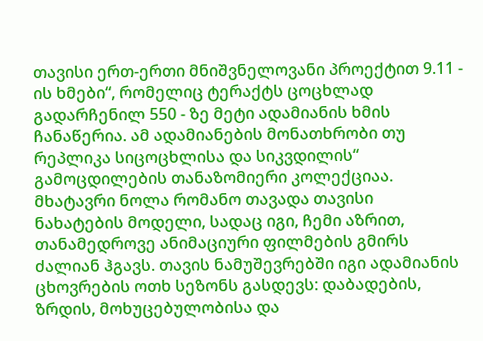თავისი ერთ-ერთი მნიშვნელოვანი პროექტით 9.11 - ის ხმები“, რომელიც ტერაქტს ცოცხლად გადარჩენილ 550 - ზე მეტი ადამიანის ხმის ჩანაწერია. ამ ადამიანების მონათხრობი თუ რეპლიკა სიცოცხლისა და სიკვდილის“ გამოცდილების თანაზომიერი კოლექციაა.
მხატავრი ნოლა რომანო თავადა თავისი ნახატების მოდელი, სადაც იგი, ჩემი აზრით, თანამედროვე ანიმაციური ფილმების გმირს ძალიან ჰგავს. თავის ნამუშევრებში იგი ადამიანის ცხოვრების ოთხ სეზონს გასდევს: დაბადების, ზრდის, მოხუცებულობისა და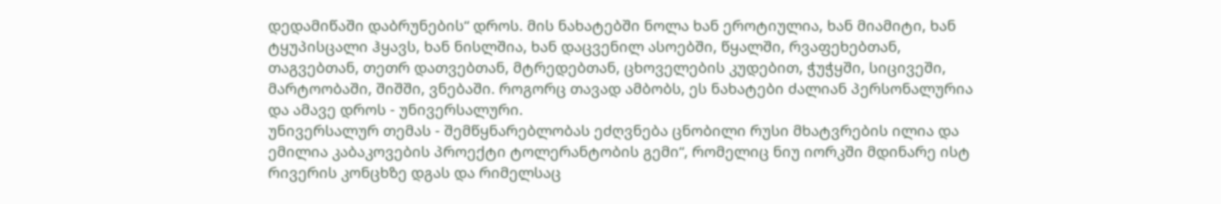დედამიწაში დაბრუნების“ დროს. მის ნახატებში ნოლა ხან ეროტიულია, ხან მიამიტი, ხან ტყუპისცალი ჰყავს, ხან ნისლშია, ხან დაცვენილ ასოებში, წყალში, რვაფეხებთან, თაგვებთან, თეთრ დათვებთან, მტრედებთან, ცხოველების კუდებით, ჭუჭყში, სიცივეში, მარტოობაში, შიშში, ვნებაში. როგორც თავად ამბობს, ეს ნახატები ძალიან პერსონალურია და ამავე დროს - უნივერსალური.
უნივერსალურ თემას - შემწყნარებლობას ეძღვნება ცნობილი რუსი მხატვრების ილია და ემილია კაბაკოვების პროექტი ტოლერანტობის გემი“, რომელიც ნიუ იორკში მდინარე ისტ რივერის კონცხზე დგას და რიმელსაც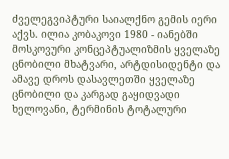ძველეგვიპტური საიალქნო გემის იერი აქვს. ილია კობაკოვი 1980 - იანებში მოსკოვური კონცეპტუალიზმის ყველაზე ცნობილი მხატვარი, არტდისიდენტი და ამავე დროს დასავლეთში ყველაზე ცნობილი და კარგად გაყიდვადი ხელოვანი, ტერმინის ტოტალური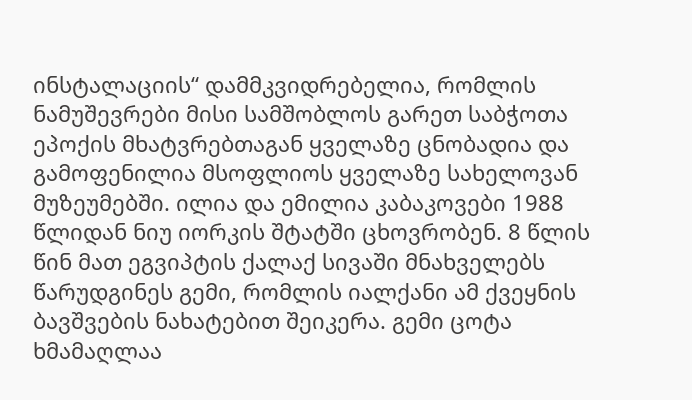ინსტალაციის“ დამმკვიდრებელია, რომლის ნამუშევრები მისი სამშობლოს გარეთ საბჭოთა ეპოქის მხატვრებთაგან ყველაზე ცნობადია და გამოფენილია მსოფლიოს ყველაზე სახელოვან მუზეუმებში. ილია და ემილია კაბაკოვები 1988 წლიდან ნიუ იორკის შტატში ცხოვრობენ. 8 წლის წინ მათ ეგვიპტის ქალაქ სივაში მნახველებს წარუდგინეს გემი, რომლის იალქანი ამ ქვეყნის ბავშვების ნახატებით შეიკერა. გემი ცოტა ხმამაღლაა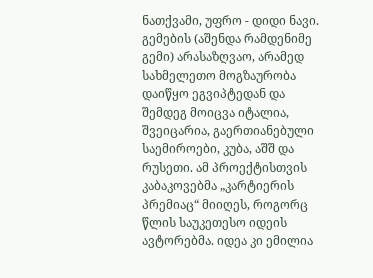ნათქვამი, უფრო - დიდი ნავი. გემების (აშენდა რამდენიმე გემი) არასაზღვაო, არამედ სახმელეთო მოგზაურობა დაიწყო ეგვიპტედან და შემდეგ მოიცვა იტალია, შვეიცარია, გაერთიანებული საემიროები, კუბა, აშშ და რუსეთი. ამ პროექტისთვის კაბაკოვებმა „კარტიერის პრემიაც“ მიიღეს, როგორც წლის საუკეთესო იდეის ავტორებმა. იდეა კი ემილია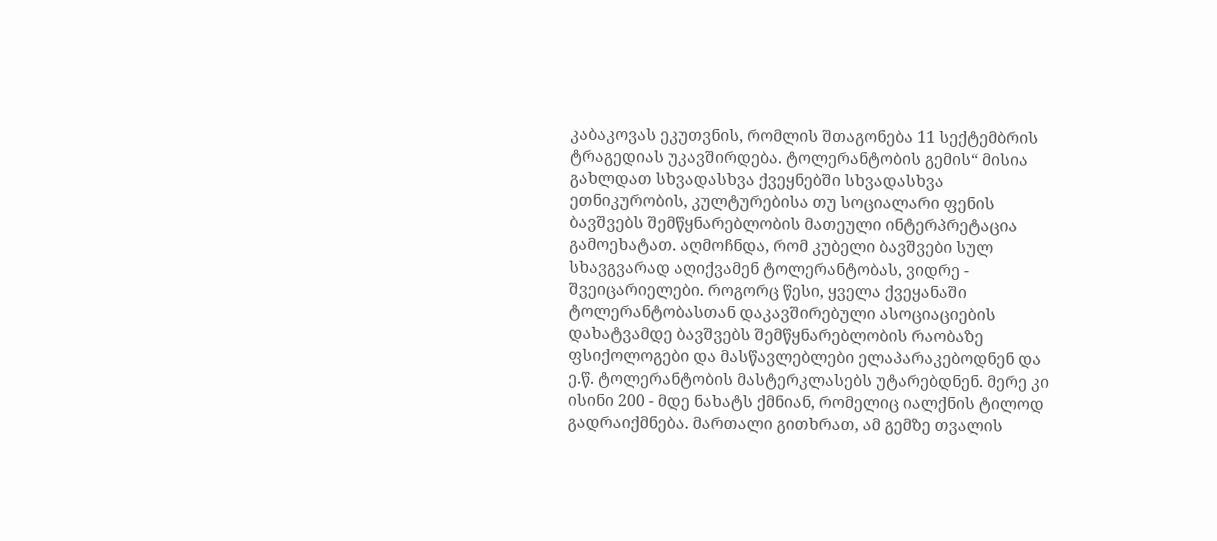კაბაკოვას ეკუთვნის, რომლის შთაგონება 11 სექტემბრის ტრაგედიას უკავშირდება. ტოლერანტობის გემის“ მისია გახლდათ სხვადასხვა ქვეყნებში სხვადასხვა ეთნიკურობის, კულტურებისა თუ სოციალარი ფენის ბავშვებს შემწყნარებლობის მათეული ინტერპრეტაცია გამოეხატათ. აღმოჩნდა, რომ კუბელი ბავშვები სულ სხავგვარად აღიქვამენ ტოლერანტობას, ვიდრე - შვეიცარიელები. როგორც წესი, ყველა ქვეყანაში ტოლერანტობასთან დაკავშირებული ასოციაციების დახატვამდე ბავშვებს შემწყნარებლობის რაობაზე ფსიქოლოგები და მასწავლებლები ელაპარაკებოდნენ და ე.წ. ტოლერანტობის მასტერკლასებს უტარებდნენ. მერე კი ისინი 200 - მდე ნახატს ქმნიან, რომელიც იალქნის ტილოდ გადრაიქმნება. მართალი გითხრათ, ამ გემზე თვალის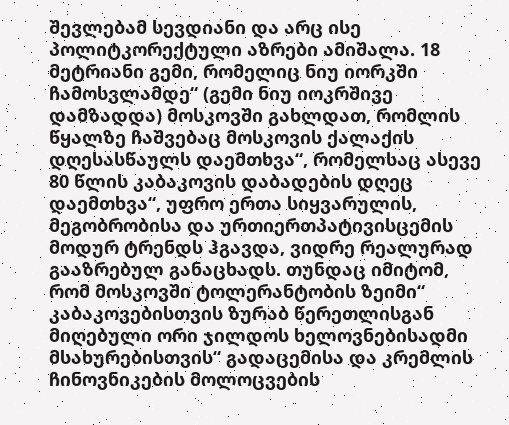შევლებამ სევდიანი და არც ისე პოლიტკორექტული აზრები ამიშალა. 18 მეტრიანი გემი, რომელიც ნიუ იორკში ჩამოსვლამდე“ (გემი ნიუ იოკრშივე დამზადდა) მოსკოვში გახლდათ, რომლის წყალზე ჩაშვებაც მოსკოვის ქალაქის დღესასწაულს დაემთხვა“, რომელსაც ასევე 80 წლის კაბაკოვის დაბადების დღეც დაემთხვა“, უფრო ერთა სიყვარულის, მეგობრობისა და ურთიერთპატივისცემის მოდურ ტრენდს ჰგავდა, ვიდრე რეალურად გააზრებულ განაცხადს. თუნდაც იმიტომ, რომ მოსკოვში ტოლერანტობის ზეიმი“ კაბაკოვებისთვის ზურაბ წერეთლისგან მიღებული ორი ჯილდოს ხელოვნებისადმი მსახურებისთვის“ გადაცემისა და კრემლის ჩინოვნიკების მოლოცვების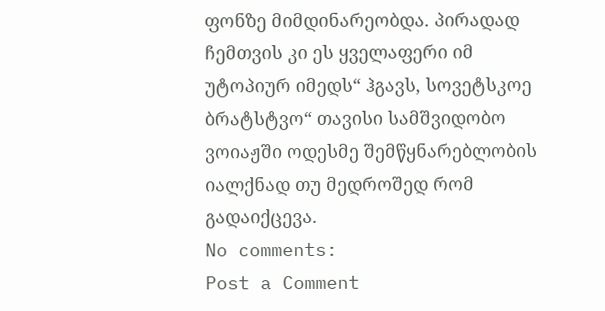ფონზე მიმდინარეობდა. პირადად ჩემთვის კი ეს ყველაფერი იმ უტოპიურ იმედს“ ჰგავს, სოვეტსკოე ბრატსტვო“ თავისი სამშვიდობო ვოიაჟში ოდესმე შემწყნარებლობის იალქნად თუ მედროშედ რომ გადაიქცევა.
No comments:
Post a Comment